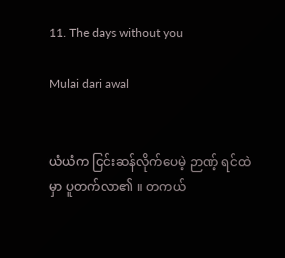11. The days without you

Mulai dari awal


ယံယံက ငြင်းဆန်လိုက်ပေမဲ့ ဉာဏ့် ရင်ထဲမှာ ပူတက်လာ၏ ။ တကယ်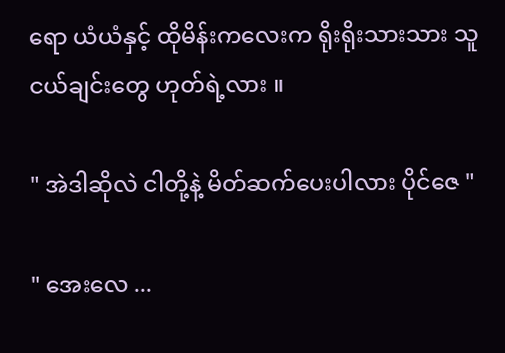ရော ယံယံနှင့် ထိုမိန်းကလေးက ရိုးရိုးသားသား သူငယ်ချင်းတွေ ဟုတ်ရဲ့လား ။

" အဲဒါဆိုလဲ ငါတို့နဲ့ မိတ်ဆက်ပေးပါလား ပိုင်ဇေ "

" အေးလေ ...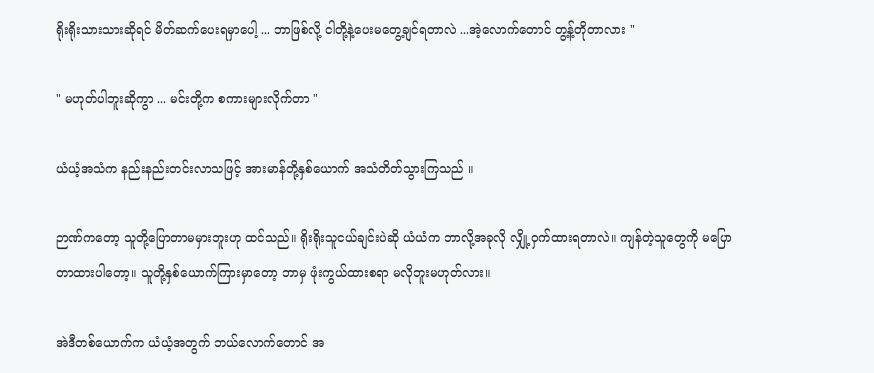ရိုးရိုးသားသားဆိုရင် မိတ်ဆက်ပေးရမှာပေါ့ ... ဘာဖြစ်လို့ ငါတို့နဲ့ပေးမတွေ့ချင်ရတာလဲ ...အဲ့လောက်တောင် တွ့န့်တိုတာလား "

" မဟုတ်ပါဘူးဆိုကွာ ... မင်းတို့က စကားများလိုက်တာ "

ယံယံ့အသံက နည်းနည်းတင်းလာသဖြင့် အားမာန်တို့နှစ်ယောက် အသံတိတ်သွားကြသည် ။

ဉာဏ်ကတော့ သူတို့ပြောတာမမှားဘူးဟု ထင်သည်။ ရိုးရိုးသူငယ်ချင်းပဲဆို ယံယံက ဘာလို့အခုလို လျှို့ဝှက်ထားရတာလဲ။ ကျန်တဲ့သူတွေကို မပြောတာထားပါတော့။ သူတို့နှစ်ယောက်ကြားမှာတော့ ဘာမှ ဖုံးကွယ်ထားစရာ မလိုဘူးမဟုတ်လား။

အဲဒီတစ်ယောက်က ယံယံ့အတွက် ဘယ်လောက်တောင် အ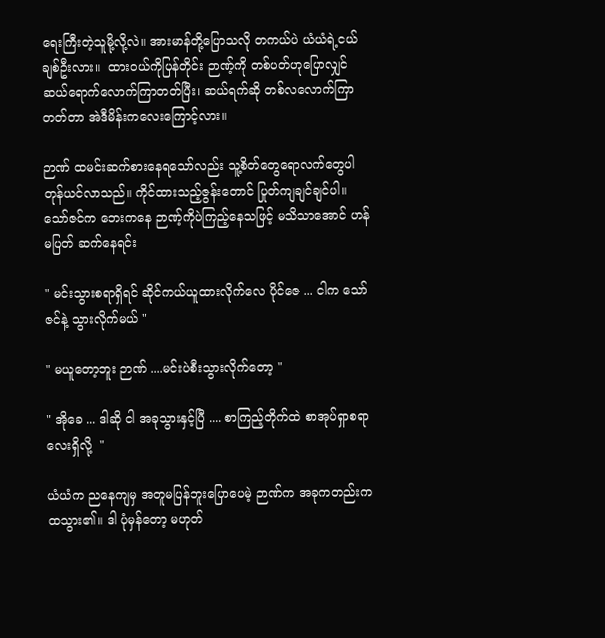ရေးကြီးတဲ့သူမို့လို့လဲ။ အားမာန်တို့ပြောသလို တကယ်ပဲ ယံယံရဲ့ငယ်ချစ်ဦးလား။  ထားဝယ်ကိုပြန်တိုင်း ဉာဏ့်ကို တစ်ပတ်ဟုပြောလျှင် ဆယ်ရောက်လောက်ကြာတတ်ပြီး၊ ဆယ်ရက်ဆို တစ်လလောက်ကြာတတ်တာ အဲဒီမိန်းကလေးကြောင့်လား။

ဉာဏ် ထမင်းဆက်စားနေရသော်လည်း သူ့စိတ်တွေရောလက်တွေပါ တုန်ယင်လာသည်။ ကိုင်ထားသည့်ဇွန်းတောင် ပြုတ်ကျချင်ချင်ပါ။ သော်ဇင်က ဘေးကနေ ဉာဏ့်ကိုပဲကြည့်နေသဖြင့် မသိသာအောင် ဟန်မပြတ် ဆက်နေရင်း

" မင်းသွားစရာရှိရင် ဆိုင်ကယ်ယူထားလိုက်လေ ပိုင်ဇေ ... ငါက သော်ဇင်နဲ့ သွားလိုက်မယ် "

" မယူတော့ဘူး ဉာဏ် ....မင်းပဲစီးသွားလိုက်တော့ "

" အိုခေ ... ဒါဆို ငါ အခုသွားနှင့်ပြီ .... စာကြည့်တိုက်ထဲ စာအုပ်ရှာစရာလေးရှိလို့  "

ယံယံက ညနေကျမှ အတူမပြန်ဘူးပြောပေမဲ့ ဉာဏ်က အခုကတည်းက ထသွား၏။ ဒါ ပုံမှန်တော့ မဟုတ်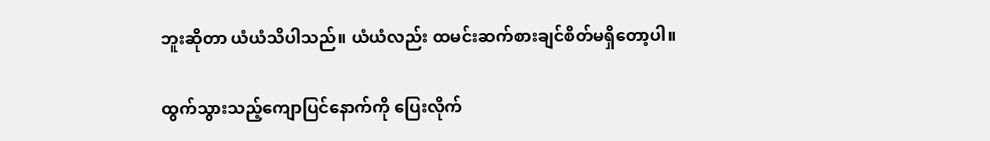ဘူးဆိုတာ ယံယံသိပါသည်။ ယံယံလည်း ထမင်းဆက်စားချင်စိတ်မရှိတော့ပါ။

ထွက်သွားသည့်ကျောပြင်နောက်ကို ပြေးလိုက်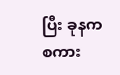ပြီး ခုနကစကား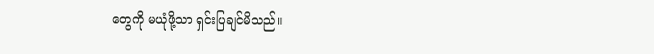တွေကို မယုံဖို့သာ ရှင်းပြချင်မိသည်။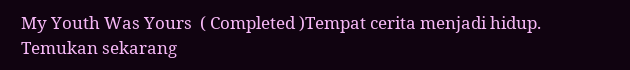My Youth Was Yours  ( Completed )Tempat cerita menjadi hidup. Temukan sekarang